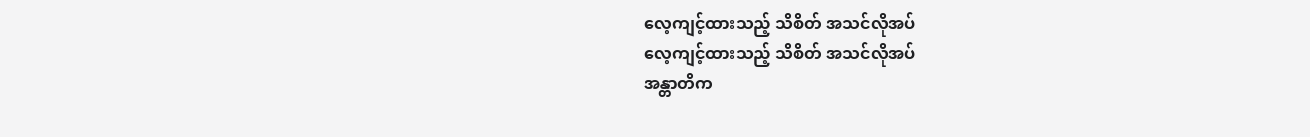လေ့ကျင့်ထားသည့် သိစိတ် အသင်လိုအပ်
လေ့ကျင့်ထားသည့် သိစိတ် အသင်လိုအပ်
အန္တာတိက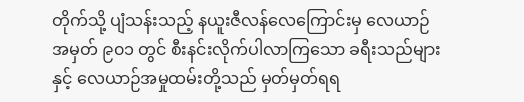တိုက်သို့ ပျံသန်းသည့် နယူးဇီလန်လေကြောင်းမှ လေယာဉ်အမှတ် ၉၀၁ တွင် စီးနင်းလိုက်ပါလာကြသော ခရီးသည်များနှင့် လေယာဉ်အမှုထမ်းတို့သည် မှတ်မှတ်ရရ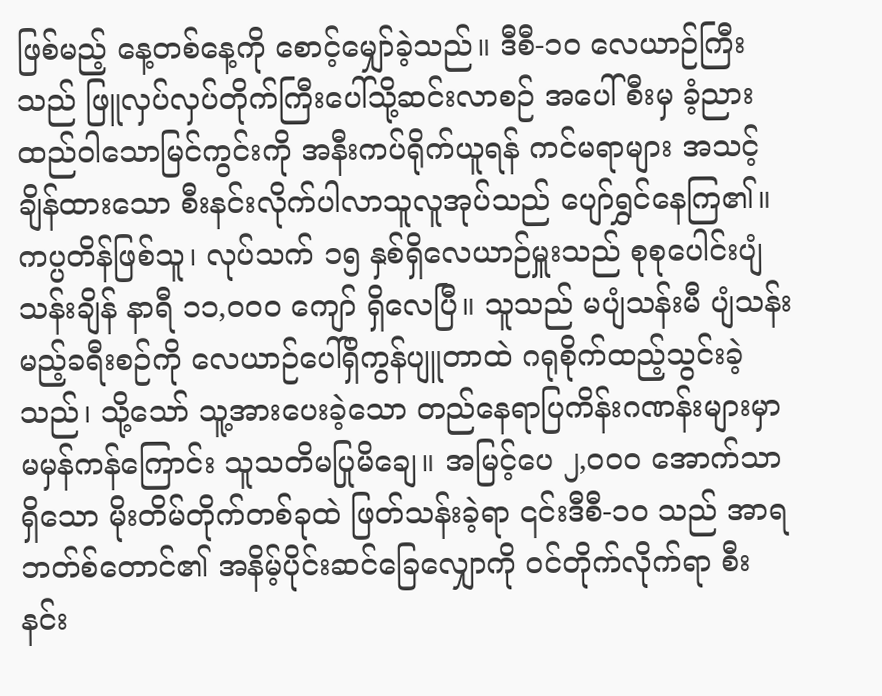ဖြစ်မည့် နေ့တစ်နေ့ကို စောင့်မျှော်ခဲ့သည်။ ဒီစီ-၁၀ လေယာဉ်ကြီးသည် ဖြူလှပ်လှပ်တိုက်ကြီးပေါ်သို့ဆင်းလာစဉ် အပေါ်စီးမှ ခံ့ညားထည်ဝါသောမြင်ကွင်းကို အနီးကပ်ရိုက်ယူရန် ကင်မရာများ အသင့်ချိန်ထားသော စီးနင်းလိုက်ပါလာသူလူအုပ်သည် ပျော်ရွှင်နေကြ၏။
ကပ္ပတိန်ဖြစ်သူ၊ လုပ်သက် ၁၅ နှစ်ရှိလေယာဉ်မှူးသည် စုစုပေါင်းပျံသန်းချိန် နာရီ ၁၁,၀၀၀ ကျော် ရှိလေပြီ။ သူသည် မပျံသန်းမီ ပျံသန်းမည့်ခရီးစဉ်ကို လေယာဉ်ပေါ်ရှိကွန်ပျူတာထဲ ဂရုစိုက်ထည့်သွင်းခဲ့သည်၊ သို့သော် သူ့အားပေးခဲ့သော တည်နေရာပြကိန်းဂဏန်းများမှာ မမှန်ကန်ကြောင်း သူသတိမပြုမိချေ။ အမြင့်ပေ ၂,၀၀၀ အောက်သာရှိသော မိုးတိမ်တိုက်တစ်ခုထဲ ဖြတ်သန်းခဲ့ရာ ၎င်းဒီစီ-၁၀ သည် အာရဘတ်စ်တောင်၏ အနိမ့်ပိုင်းဆင်ခြေလျှောကို ဝင်တိုက်လိုက်ရာ စီးနင်း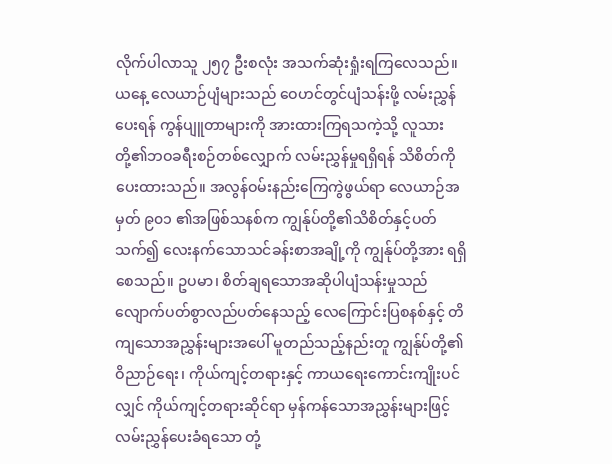လိုက်ပါလာသူ ၂၅၇ ဦးစလုံး အသက်ဆုံးရှုံးရကြလေသည်။
ယနေ့ လေယာဉ်ပျံများသည် ဝေဟင်တွင်ပျံသန်းဖို့ လမ်းညွှန်ပေးရန် ကွန်ပျူတာများကို အားထားကြရသကဲ့သို့ လူသားတို့၏ဘဝခရီးစဉ်တစ်လျှောက် လမ်းညွှန်မှုရရှိရန် သိစိတ်ကို ပေးထားသည်။ အလွန်ဝမ်းနည်းကြေကွဲဖွယ်ရာ လေယာဉ်အမှတ် ၉၀၁ ၏အဖြစ်သနစ်က ကျွန်ုပ်တို့၏သိစိတ်နှင့်ပတ်သက်၍ လေးနက်သောသင်ခန်းစာအချို့ကို ကျွန်ုပ်တို့အား ရရှိစေသည်။ ဥပမာ၊ စိတ်ချရသောအဆိုပါပျံသန်းမှုသည် လျောက်ပတ်စွာလည်ပတ်နေသည့် လေကြောင်းပြစနစ်နှင့် တိကျသောအညွှန်းများအပေါ် မူတည်သည့်နည်းတူ ကျွန်ုပ်တို့၏ ဝိညာဉ်ရေး၊ ကိုယ်ကျင့်တရားနှင့် ကာယရေးကောင်းကျိုးပင်လျှင် ကိုယ်ကျင့်တရားဆိုင်ရာ မှန်ကန်သောအညွှန်းများဖြင့် လမ်းညွှန်ပေးခံရသော တုံ့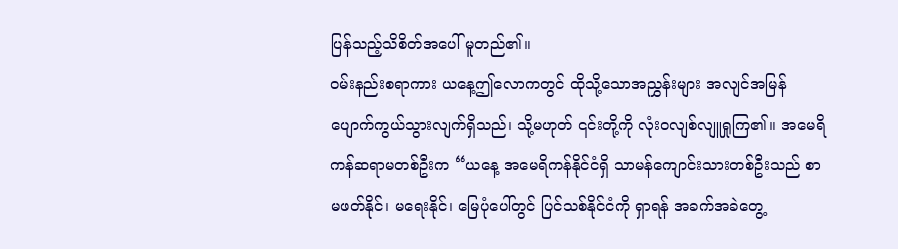ပြန်သည့်သိစိတ်အပေါ် မူတည်၏။
ဝမ်းနည်းစရာကား ယနေ့ဤလောကတွင် ထိုသို့သောအညွှန်းများ အလျင်အမြန်ပျောက်ကွယ်သွားလျက်ရှိသည်၊ သို့မဟုတ် ၎င်းတို့ကို လုံးဝလျစ်လျူရှုကြ၏။ အမေရိကန်ဆရာမတစ်ဦးက “ယနေ့ အမေရိကန်နိုင်ငံရှိ သာမန်ကျောင်းသားတစ်ဦးသည် စာမဖတ်နိုင်၊ မရေးနိုင်၊ မြေပုံပေါ်တွင် ပြင်သစ်နိုင်ငံကို ရှာရန် အခက်အခဲတွေ့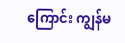ကြောင်း ကျွန်မ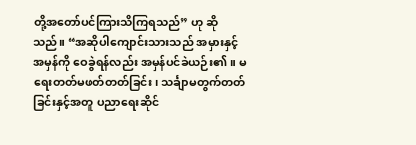တို့အတော်ပင်ကြားသိကြရသည်” ဟု ဆိုသည်။ “အဆိုပါကျောင်းသားသည် အမှားနှင့်အမှန်ကို ဝေခွဲရန်လည်း အမှန်ပင်ခဲယဉ်း၏။ မရေးတတ်မဖတ်တတ်ခြင်း၊ သင်္ချာမတွက်တတ်ခြင်းနှင့်အတူ ပညာရေးဆိုင်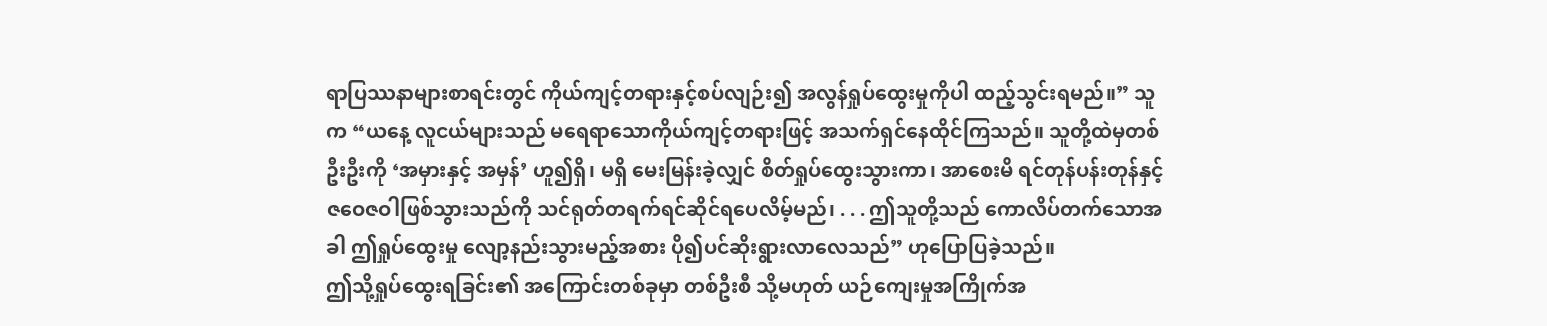ရာပြဿနာများစာရင်းတွင် ကိုယ်ကျင့်တရားနှင့်စပ်လျဉ်း၍ အလွန်ရှုပ်ထွေးမှုကိုပါ ထည့်သွင်းရမည်။” သူက “ယနေ့ လူငယ်များသည် မရေရာသောကိုယ်ကျင့်တရားဖြင့် အသက်ရှင်နေထိုင်ကြသည်။ သူတို့ထဲမှတစ်ဦးဦးကို ‘အမှားနှင့် အမှန်’ ဟူ၍ရှိ၊ မရှိ မေးမြန်းခဲ့လျှင် စိတ်ရှုပ်ထွေးသွားကာ၊ အာစေးမိ ရင်တုန်ပန်းတုန်နှင့် ဇဝေဇဝါဖြစ်သွားသည်ကို သင်ရုတ်တရက်ရင်ဆိုင်ရပေလိမ့်မည်၊ . . . ဤသူတို့သည် ကောလိပ်တက်သောအခါ ဤရှုပ်ထွေးမှု လျော့နည်းသွားမည့်အစား ပို၍ပင်ဆိုးရွားလာလေသည်” ဟုပြောပြခဲ့သည်။
ဤသို့ရှုပ်ထွေးရခြင်း၏ အကြောင်းတစ်ခုမှာ တစ်ဦးစီ သို့မဟုတ် ယဉ်ကျေးမှုအကြိုက်အ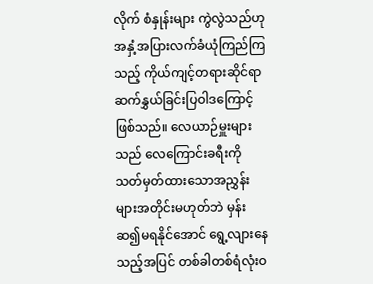လိုက် စံနှုန်းများ ကွဲလွဲသည်ဟု အနှံ့အပြားလက်ခံယုံကြည်ကြသည့် ကိုယ်ကျင့်တရားဆိုင်ရာ ဆက်နွှယ်ခြင်းပြဝါဒကြောင့်ဖြစ်သည်။ လေယာဉ်မှူးများသည် လေကြောင်းခရီးကို သတ်မှတ်ထားသောအညွှန်းများအတိုင်းမဟုတ်ဘဲ မှန်းဆ၍မရနိုင်အောင် ရွေ့လျားနေသည့်အပြင် တစ်ခါတစ်ရံလုံးဝ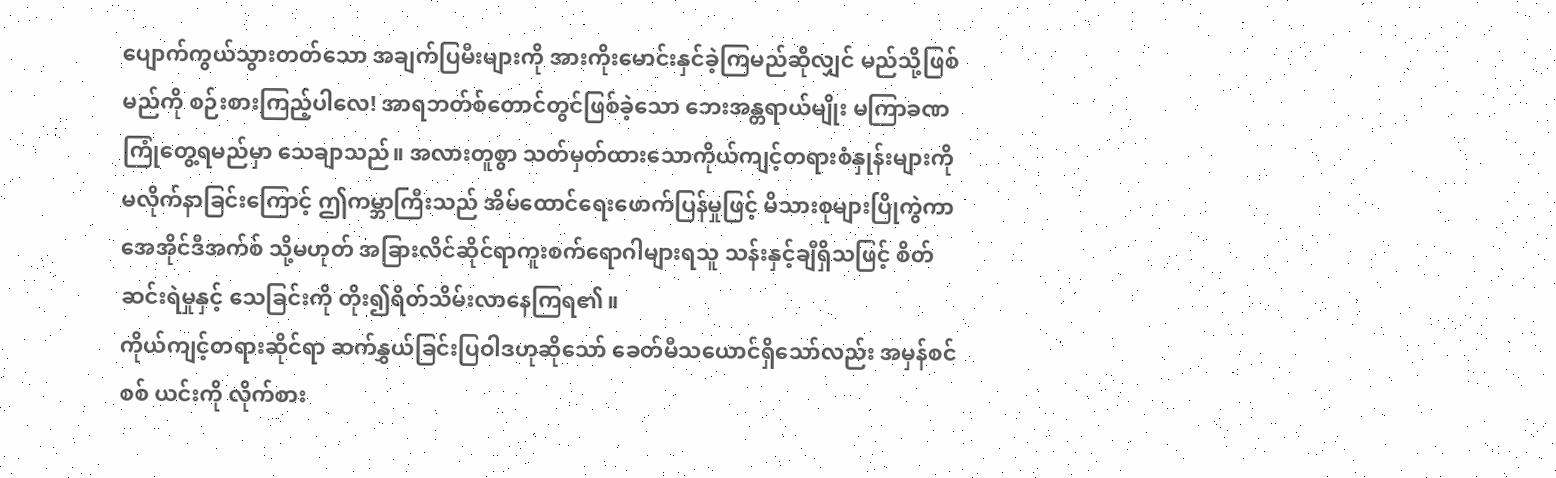ပျောက်ကွယ်သွားတတ်သော အချက်ပြမီးများကို အားကိုးမောင်းနှင်ခဲ့ကြမည်ဆိုလျှင် မည်သို့ဖြစ်မည်ကို စဉ်းစားကြည့်ပါလေ! အာရဘတ်စ်တောင်တွင်ဖြစ်ခဲ့သော ဘေးအန္တရာယ်မျိုး မကြာခဏကြုံတွေ့ရမည်မှာ သေချာသည်။ အလားတူစွာ သတ်မှတ်ထားသောကိုယ်ကျင့်တရားစံနှုန်းများကို မလိုက်နာခြင်းကြောင့် ဤကမ္ဘာကြီးသည် အိမ်ထောင်ရေးဖောက်ပြန်မှုဖြင့် မိသားစုများပြိုကွဲကာ အေအိုင်ဒီအက်စ် သို့မဟုတ် အခြားလိင်ဆိုင်ရာကူးစက်ရောဂါများရသူ သန်းနှင့်ချီရှိသဖြင့် စိတ်ဆင်းရဲမှုနှင့် သေခြင်းကို တိုး၍ရိတ်သိမ်းလာနေကြရ၏။
ကိုယ်ကျင့်တရားဆိုင်ရာ ဆက်နွှယ်ခြင်းပြဝါဒဟုဆိုသော် ခေတ်မီသယောင်ရှိသော်လည်း အမှန်စင်စစ် ယင်းကို လိုက်စား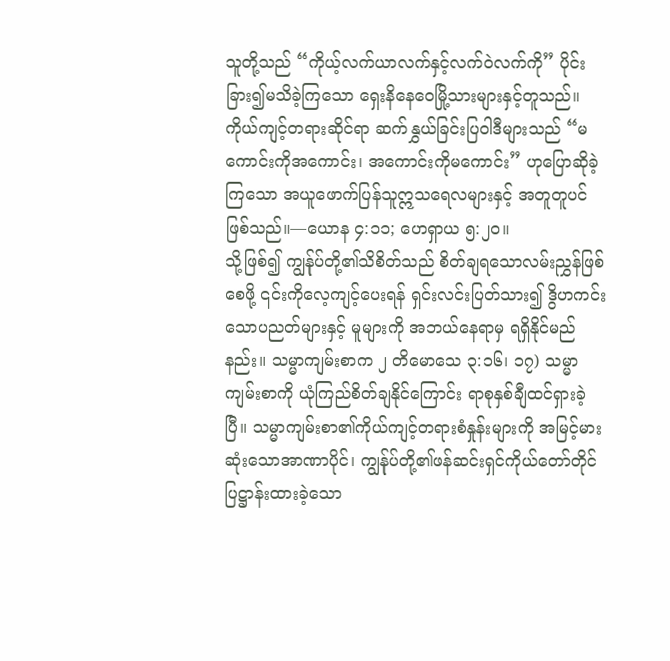သူတို့သည် “ကိုယ့်လက်ယာလက်နှင့်လက်ဝဲလက်ကို” ပိုင်းခြား၍မသိခဲ့ကြသော ရှေးနိနေဝေမြို့သားများနှင့်တူသည်။ ကိုယ်ကျင့်တရားဆိုင်ရာ ဆက်နွှယ်ခြင်းပြဝါဒီများသည် “မကောင်းကိုအကောင်း၊ အကောင်းကိုမကောင်း” ဟုပြောဆိုခဲ့ကြသော အယူဖောက်ပြန်သူဣသရေလများနှင့် အတူတူပင်ဖြစ်သည်။—ယောန ၄:၁၁; ဟေရှာယ ၅:၂၀။
သို့ဖြစ်၍ ကျွန်ုပ်တို့၏သိစိတ်သည် စိတ်ချရသောလမ်းညွှန်ဖြစ်စေဖို့ ၎င်းကိုလေ့ကျင့်ပေးရန် ရှင်းလင်းပြတ်သား၍ ဒွိဟကင်းသောပညတ်များနှင့် မူများကို အဘယ်နေရာမှ ရရှိနိုင်မည်နည်း။ သမ္မာကျမ်းစာက ၂ တိမောသေ ၃:၁၆၊ ၁၇) သမ္မာကျမ်းစာကို ယုံကြည်စိတ်ချနိုင်ကြောင်း ရာစုနှစ်ချီထင်ရှားခဲ့ပြီ။ သမ္မာကျမ်းစာ၏ကိုယ်ကျင့်တရားစံနှုန်းများကို အမြင့်မားဆုံးသောအာဏာပိုင်၊ ကျွန်ုပ်တို့၏ဖန်ဆင်းရှင်ကိုယ်တော်တိုင် ပြဋ္ဌာန်းထားခဲ့သော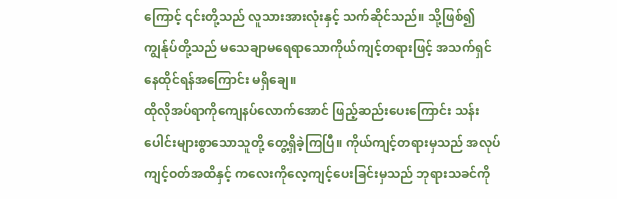ကြောင့် ၎င်းတို့သည် လူသားအားလုံးနှင့် သက်ဆိုင်သည်။ သို့ဖြစ်၍ ကျွန်ုပ်တို့သည် မသေချာမရေရာသောကိုယ်ကျင့်တရားဖြင့် အသက်ရှင်နေထိုင်ရန်အကြောင်း မရှိချေ။
ထိုလိုအပ်ရာကိုကျေနပ်လောက်အောင် ဖြည့်ဆည်းပေးကြောင်း သန်းပေါင်းများစွာသောသူတို့ တွေ့ရှိခဲ့ကြပြီ။ ကိုယ်ကျင့်တရားမှသည် အလုပ်ကျင့်ဝတ်အထိနှင့် ကလေးကိုလေ့ကျင့်ပေးခြင်းမှသည် ဘုရားသခင်ကို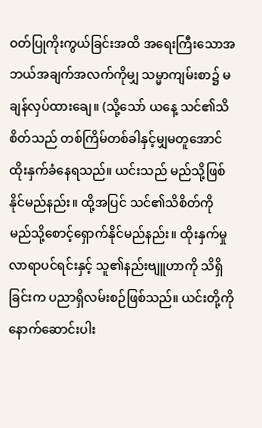ဝတ်ပြုကိုးကွယ်ခြင်းအထိ အရေးကြီးသောအဘယ်အချက်အလက်ကိုမျှ သမ္မာကျမ်းစာ၌ မချန်လှပ်ထားချေ။ (သို့သော် ယနေ့ သင်၏သိစိတ်သည် တစ်ကြိမ်တစ်ခါနှင့်မျှမတူအောင် ထိုးနှက်ခံနေရသည်။ ယင်းသည် မည်သို့ဖြစ်နိုင်မည်နည်း။ ထို့အပြင် သင်၏သိစိတ်ကို မည်သို့စောင့်ရှောက်နိုင်မည်နည်း။ ထိုးနှက်မှုလာရာပင်ရင်းနှင့် သူ၏နည်းဗျူဟာကို သိရှိခြင်းက ပညာရှိလမ်းစဉ်ဖြစ်သည်။ ယင်းတို့ကို နောက်ဆောင်းပါး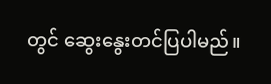တွင် ဆွေးနွေးတင်ပြပါမည်။